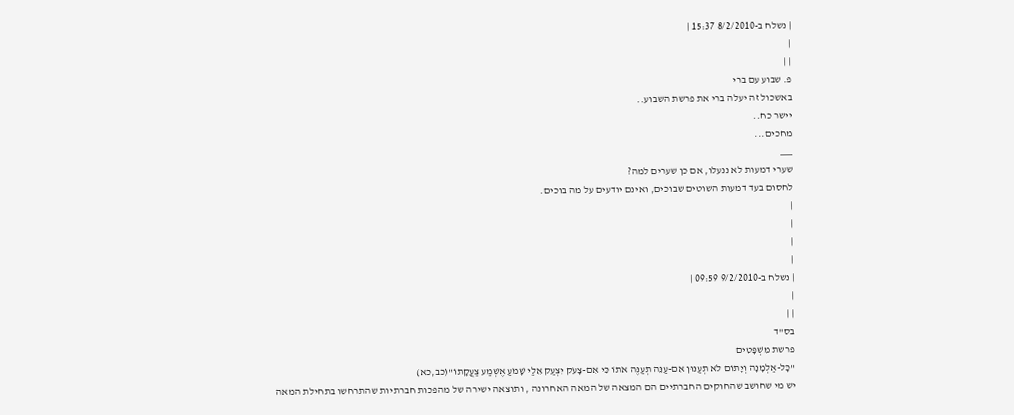| נשלח ב-8/2/2010 15:37 |
|
| |
פ. שבוע עם ברי
באשכול זה יעלה ברי את פרשת השבוע..
יישר כח..
מחכים...
___
שערי דמעות לא ננעלו, אם כן שערים למה?
לחסום בעד דמעות השוטים שבוכים, ואינם יודעים על מה בוכים.
|
|
|
|
| נשלח ב-9/2/2010 09:59 |
|
| |
בס"ד
פרשת מִּשְׁפָּטִים
"כָּל-אַלְמָנָה וְיָתוֹם לֹא תְעַנּוּן אִם-עַנֵּה תְעַנֶּה אֹתוֹ כִּי אִם-צָעֹק יִצְעַק אֵלַי שָׁמֹעַ אֶשְׁמַע צַעֲקָתוֹ"(כב,כא)
יש מי שחושב שהחוקים החברתיים הם המצאה של המאה האחרונה , ותוצאה ישירה של מהפכות חברתיות שהתרחשו בתחילת המאה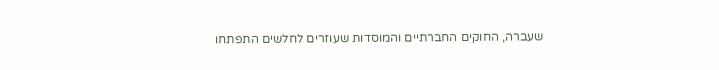שעברה, החוקים החברתיים והמוסדות שעוזרים לחלשים התפתחו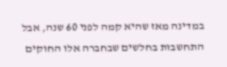במדינה מאז שהיא קמה לפני 60 שנה, אבל התחשבות בחלשים שבחברה אלו החוקים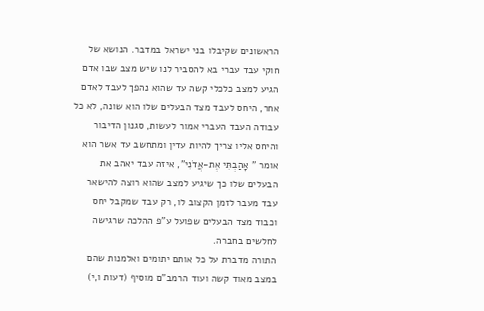הראשונים שקיבלו בני ישראל במדבר. הנושא של חוקי עבד עברי בא להסביר לנו שיש מצב שבו אדם הגיע למצב כלכלי קשה עד שהוא נהפך לעבד לאדם אחר, היחס לעבד מצד הבעלים שלו הוא שונה, לא כל עבודה העבד העברי אמור לעשות, סגנון הדיבור והיחס אליו צריך להיות עדין ומתחשב עד אשר הוא אומר " אָהַבְתִּי אֶת-אֲדֹנִי", איזה עבד יאהב את הבעלים שלו כך שיגיע למצב שהוא רוצה להישאר עבד מעבר לזמן הקצוב לו, רק עבד שמקבל יחס וכבוד מצד הבעלים שפועל ע"פ ההלכה שרגישה לחלשים בחברה.
התורה מדברת על כל אותם יתומים ואלמנות שהם במצב מאוד קשה ועוד הרמב"ם מוסיף (דעות ו,י)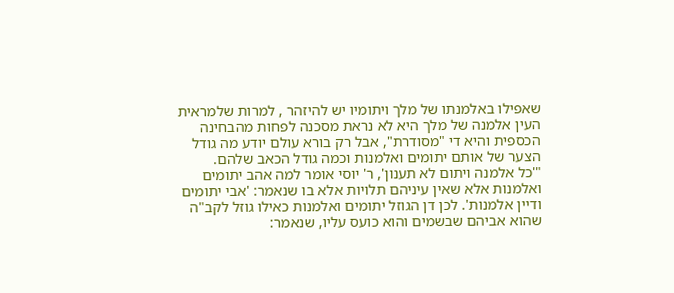שאפילו באלמנתו של מלך ויתומיו יש להיזהר , למרות שלמראית העין אלמנה של מלך היא לא נראת מסכנה לפחות מהבחינה הכספית והיא די "מסודרת", אבל רק בורא עולם יודע מה גודל הצער של אותם יתומים ואלמנות וכמה גודל הכאב שלהם.
"'כל אלמנה ויתום לא תענון', ר' יוסי אומר למה אהב יתומים ואלמנות אלא שאין עיניהם תלויות אלא בו שנאמר: 'אבי יתומים ודיין אלמנות'. לכן דן הגוזל יתומים ואלמנות כאילו גוזל לקב"ה שהוא אביהם שבשמים והוא כועס עליו, שנאמר: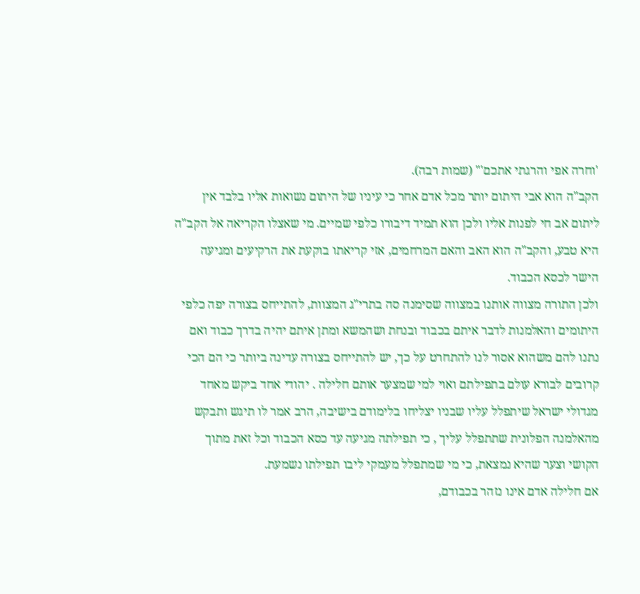'וחרה אפי והרגתי אתכם'" (שמות רבה).
הקב"ה הוא אבי היתום יותר מכל אדם אחר כי עיניו של היתום נשואות אליו בלבד אין ליתום אב חי לפנות אליו ולכן הוא תמיד דיבורו כלפי שמיים. מי שאצלו הקריאה אל הקב"ה היא טבע, והקב"ה הוא האב והאם המרחמים, אזי קריאתו בוקעת את הרקיעים ומגיעה הישר לכסא הכבוד.
ולכן התורה מצווה אותנו במצווה שסימנה סה בתרי"ג המצוות, להתייחס בצורה יפה כלפי היתומים והאלמנות לדבר איתם בכבוד ובנחת ושהמשא ומתן איתם יהיה בדרך כבוד ואם נתנו להם משהוא אסור לנו להתחרט על כך, יש להתייחס בצורה עדינה ביותר כי הם הכי קרובים לבורא עולם בתפילתם ואוי למי שמצער אותם חלילה . יהודי אחד ביקש מאחד מגדולי ישראל שיתפלל עליו שבניו יצליחו בלימודם בישיבה, הרב אמר לו תיגש ותבקש מהאלמנה הפלונית שתתפלל עליך , כי תפילתה מגיעה עד כסא הכבוד וכל זאת מתוך הקושי וצער שהיא נמצאת, כי מי שמתפלל מעמקי ליבו תפילתו נשמעת.
אם חלילה אדם אינו נזהר בכבודם,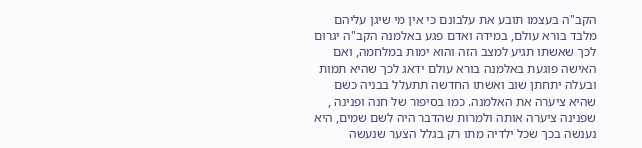הקב"ה בעצמו תובע את עלבונם כי אין מי שיגן עליהם מלבד בורא עולם, במידה ואדם פגע באלמנה הקב"ה יגרום לכך שאשתו תגיע למצב הזה והוא ימות במלחמה, ואם האישה פוגעת באלמנה בורא עולם ידאג לכך שהיא תמות ובעלה יתחתן שוב ואשתו החדשה תתעלל בבניה כשם שהיא ציערה את האלמנה. כמו בסיפור של חנה ופנינה , שפנינה ציערה אותה ולמרות שהדבר היה לשם שמים, היא נענשה בכך שכל ילדיה מתו רק בגלל הצער שנעשה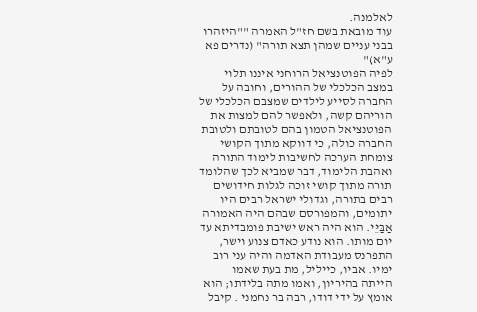לאלמנה.
עוד מובאת בשם חז"ל האמרה ""היזהרו בבני עניים שמהן תצא תורה" (נדרים פא ע"א)"
לפיה הפוטנציאל הרוחני איננו תלוי במצב הכלכלי של ההורים, וחובה על החברה לסייע לילדים שמצבם הכלכלי של הוריהם קשה, ולאפשר להם למצות את הפוטנציאל הטמון בהם לטובתם ולטובת החברה כולה, כי דווקא מתוך הקושי צומחת הערכה לחשיבות לימוד התורה ואהבת הלימוד, דבר שמביא לכך שהלומד תורה מתוך קושי זוכה לגלות חידושים רבים בתורה, וגדולי ישראל רבים היו יתומים, והמפורסם שבהם היה האמורה אַבַּיֵּי. הוא היה ראש ישיבת פומבדיתא עד יום מותו. הוא נודע כאדם צנוע וישר, התפרנס מעבודת האדמה והיה עני רוב ימיו. אביו, כייליל, מת בעת שאמו הייתה בהיריון, ואמו מתה בלידתו; הוא אומץ על ידי דודו, רבה בר נחמני . קיבל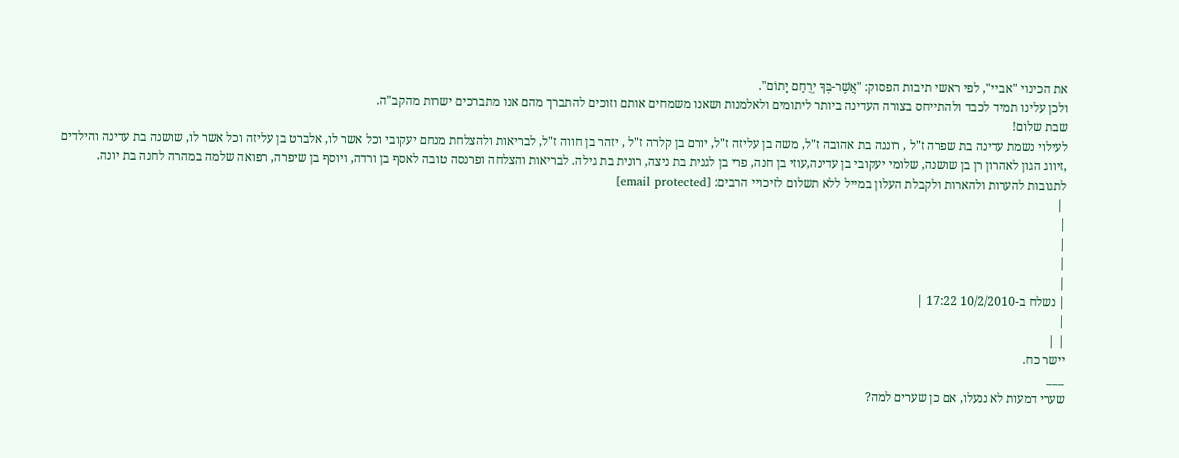את הכינוי "אביי", לפי ראשי תיבות הפסוק: "אֲשֶׁר-בְּךָ יְרֻחַם יָתוֹם".
ולכן עלינו תמיד לכבד ולהתייחס בצורה העדינה ביותר ליתומים ולאלמנות ושאנו משמחים אותם וזוכים להתברך מהם אנו מתברכים ישרות מהקב"ה.
שבת שלום!
לעילוי נשמת עדינה בת שפרה ז"ל , רוננה בת אהובה ז"ל, משה בן עליזה ז"ל, יורם בן קלרה ז"ל , יזהר בן חווה ז"ל, לבריאות ולהצלחת מנחם יעקובי וכל אשר לו, אלברט בן עליזה וכל אשר לו, שושנה בת עדינה והילדים ,זיווג הגון לאהרון רן בן שושנה, שלומי יעקובי בן עדינה,עוזי בן חנה, פרי בן לגנית בת ניצה, רונית בת גילה. לבריאות והצלחה ופרנסה טובה לאסף בן ורדה, ויוסף בן שיפרה, רפואה שלמה במהרה לחנה בת יונה.
לתגובות להערות ולהארות ולקבלת העלון במייל ללא תשלום לזיכויי הרבים: [email protected]
 |
|
|
|
|
| נשלח ב-10/2/2010 17:22 |
|
| |
יישר כח.
___
שערי דמעות לא ננעלו, אם כן שערים למה?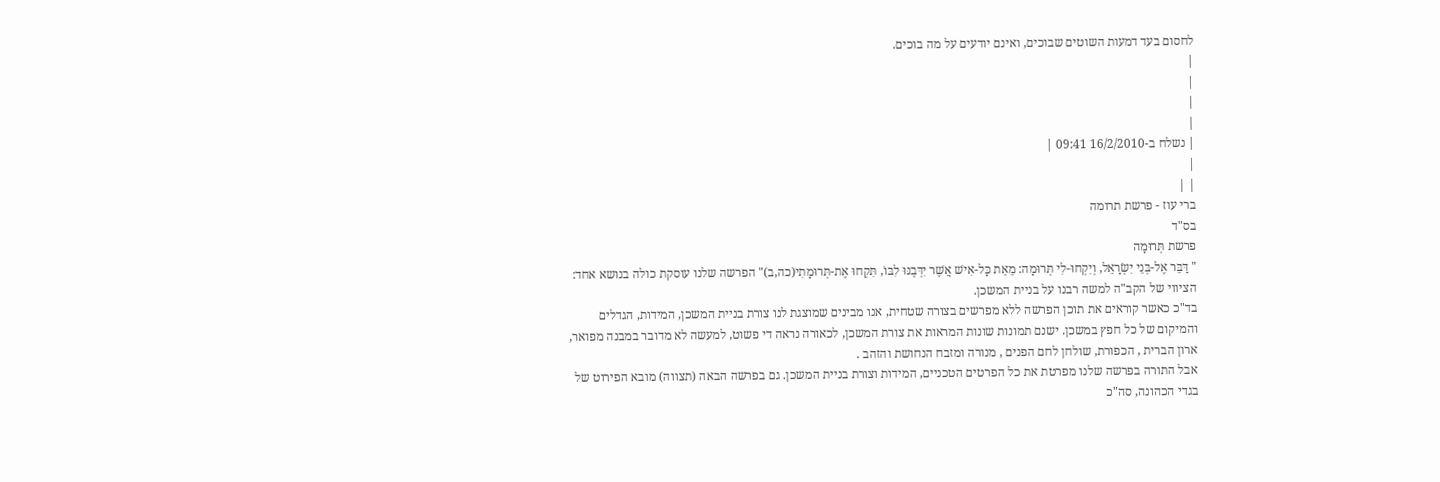לחסום בעד דמעות השוטים שבוכים, ואינם יודעים על מה בוכים.
|
|
|
|
| נשלח ב-16/2/2010 09:41 |
|
| |
ברי עוז - פרשת תרומה
בס"ד
פרשת תְּרוּמָה
" דַּבֵּר אֶל-בְּנֵי יִשְׂרָאֵל, וְיִקְחוּ-לִי תְּרוּמָה: מֵאֵת כָּל-אִישׁ אֲשֶׁר יִדְּבֶנּוּ לִבּוֹ, תִּקְחוּ אֶת-תְּרוּמָתִי(כה,ב)" הפרשה שלנו עוסקת כולה בנושא אחד: הציווי של הקב"ה למשה רבנו על בניית המשכן.
בד"כ כאשר קוראים את תוכן הפרשה ללא מפרשים בצורה שטחית, אנו מבינים שמוצגת לנו צורת בניית המשכן, המידות, הגדלים והמיקום של כל חפץ במשכן. ישנם תמונות שונות המראות את צורת המשכן, לכאורה נראה די פשוט, למעשה לא מדובר במבנה מפואר, ארון הברית , הכפורת, שולחן לחם הפנים , מנורה ומזבח הנחושת והזהב .
אבל התורה בפרשה שלנו מפרטת את כל הפרטים הטכניים, המידות וצורת בניית המשכן. גם בפרשה הבאה (תצווה) מובא הפירוט של בגדי הכהונה, סה"כ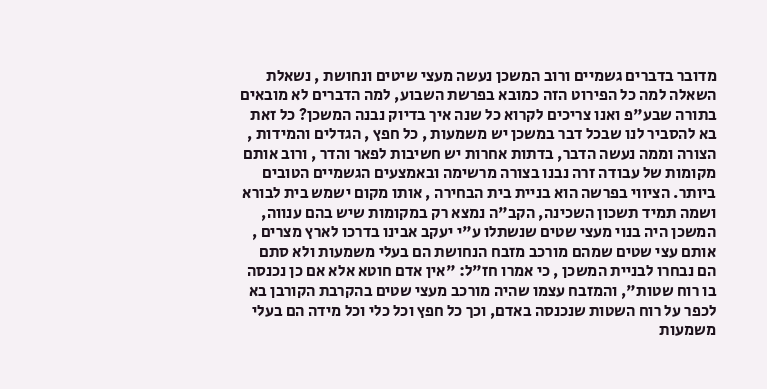מדובר בדברים גשמיים ורוב המשכן נעשה מעצי שיטים ונחושת , נשאלת השאלה למה כל הפירוט הזה כמובא בפרשת השבוע, למה הדברים לא מובאים בתורה שבע"פ ואנו צריכים לקרוא כל שנה איך בדיוק נבנה המשכן? כל זאת בא להסביר לנו שבכל דבר במשכן יש משמעות , כל חפץ , הגדלים והמידות , הצורה וממה נעשה הדבר, בדתות אחרות יש חשיבות לפאר והדר , ורוב אותם מקומות של עבודה זרה נבנו בצורה מרשימה ובאמצעים הגשמיים הטובים ביותר. הציווי בפרשה הוא בניית בית הבחירה , אותו מקום ישמש בית לבורא ושמה תמיד תשכון השכינה, הקב"ה נמצא רק במקומות שיש בהם ענווה, המשכן היה בנוי מעצי שטים שנשתלו ע"י יעקב אבינו בדרכו לארץ מצרים , אותם עצי שטים שמהם מורכב מזבח הנחושת הם בעלי משמעות ולא סתם הם נבחרו לבניית המשכן , כי אמרו חז"ל: "אין אדם חוטא אלא אם כן נכנסה בו רוח שטות", והמזבח עצמו שהיה מורכב מעצי שטים בהקרבת הקורבן בא לכפר על רוח השטות שנכנסה באדם, וכך כל חפץ וכל כלי וכל מידה הם בעלי משמעות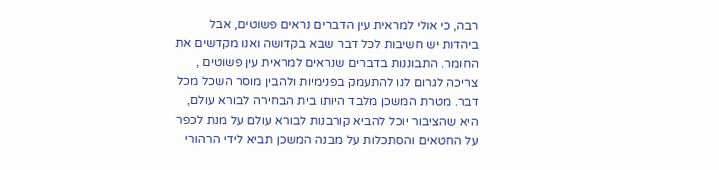רבה, כי אולי למראית עין הדברים נראים פשוטים, אבל ביהדות יש חשיבות לכל דבר שבא בקדושה ואנו מקדשים את החומר. התבוננות בדברים שנראים למראית עין פשוטים , צריכה לגרום לנו להתעמק בפנימיות ולהבין מוסר השכל מכל דבר. מטרת המשכן מלבד היותו בית הבחירה לבורא עולם, היא שהציבור יוכל להביא קורבנות לבורא עולם על מנת לכפר על החטאים והסתכלות על מבנה המשכן תביא לידי הרהורי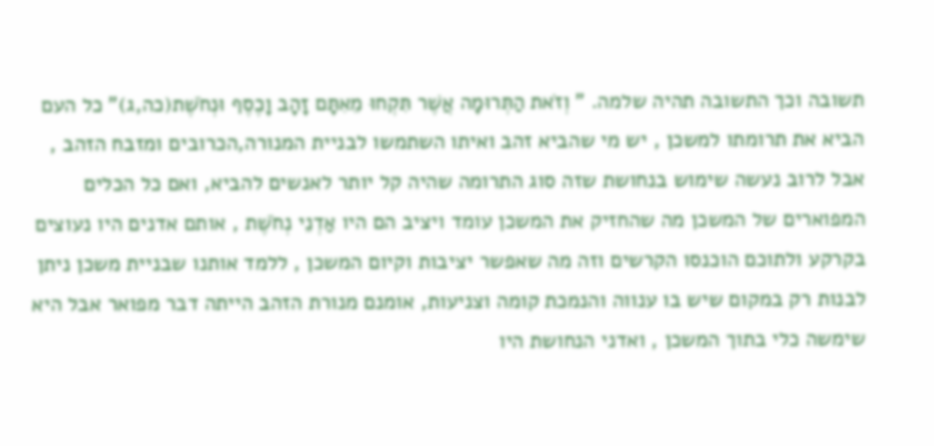תשובה וכך התשובה תהיה שלמה. " וְזֹאת הַתְּרוּמָה אֲשֶׁר תִּקְחוּ מֵאִתָּם זָהָב וָכֶסֶף וּנְחֹשֶׁת(כה,ג)" כל העם הביא את תרומתו למשכן , יש מי שהביא זהב ואיתו השתמשו לבניית המנורה,הכרובים ומזבח הזהב , אבל לרוב נעשה שימוש בנחושת שזה סוג התרומה שהיה קל יותר לאנשים להביא, ואם כל הכלים המפוארים של המשכן מה שהחזיק את המשכן עומד ויציב הם היו אַדְנֵי נְחֹשֶׁת , אותם אדנים היו נעוצים בקרקע ולתוכם הוכנסו הקרשים וזה מה שאפשר יציבות וקיום המשכן , ללמד אותנו שבניית משכן ניתן לבנות רק במקום שיש בו ענווה והנמכת קומה וצניעות, אומנם מנורת הזהב הייתה דבר מפואר אבל היא שימשה כלי בתוך המשכן , ואדני הנחושת היו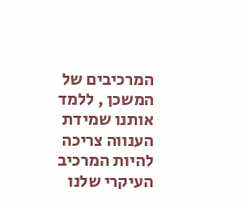המרכיבים של המשכן , ללמד אותנו שמידת הענווה צריכה להיות המרכיב העיקרי שלנו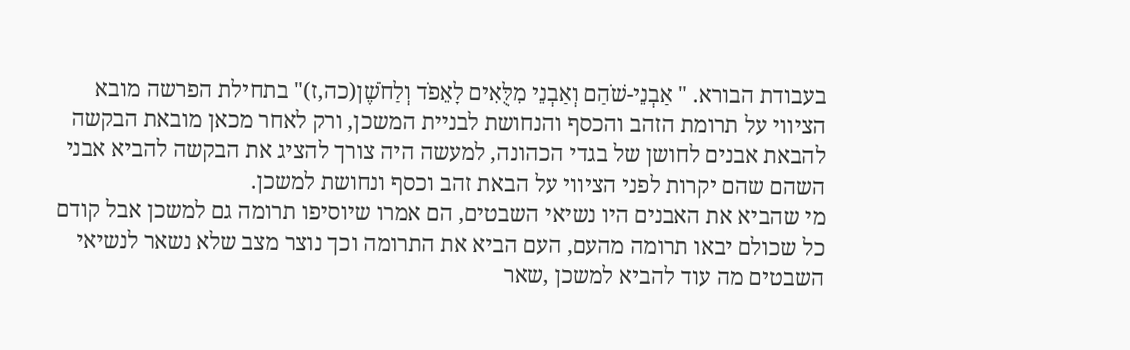בעבודת הבורא. " אַבְנֵי-שֹׁהַם וְאַבְנֵי מִלֻּאִים לָאֵפֹד וְלַחֹשֶׁן(כה,ז)" בתחילת הפרשה מובא הציווי על תרומת הזהב והכסף והנחושת לבניית המשכן, ורק לאחר מכאן מובאת הבקשה להבאת אבנים לחושן של בגדי הכהונה, למעשה היה צורך להציג את הבקשה להביא אבני השהם שהם יקרות לפני הציווי על הבאת זהב וכסף ונחושת למשכן.
מי שהביא את האבנים היו נשיאי השבטים, הם אמרו שיוסיפו תרומה גם למשכן אבל קודם כל שכולם יבאו תרומה מהעם, העם הביא את התרומה וכך נוצר מצב שלא נשאר לנשיאי השבטים מה עוד להביא למשכן ,שאר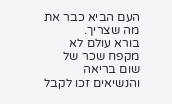העם הביא כבר את מה שצריך.
בורא עולם לא מקפח שכר של שום בריאה והנשיאים זכו לקבל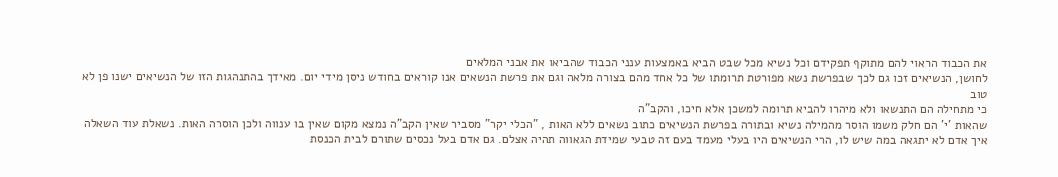את הכבוד הראוי להם מתוקף תפקידם וכל נשיא מכל שבט הביא באמצעות ענני הכבוד שהביאו את אבני המלאים
לחושן, הנשיאים זכו גם לכך שבפרשת נשא מפורטת תרומתו של כל אחד מהם בצורה מלאה וגם את פרשת הנשאים אנו קוראים בחודש ניסן מידי יום. מאידך בהתנהגות הזו של הנשיאים ישנו פן לא טוב
כי מתחילה הם התנשאו ולא מיהרו להביא תרומה למשכן אלא חיכו, והקב"ה
שהאות 'י' הם חלק משמו הוסר מהמילה נשיא ובתורה בפרשת הנשיאים כתוב נשאים ללא האות , "הכלי יקר" מסביר שאין הקב"ה נמצא מקום שאין בו ענווה ולכן הוסרה האות. נשאלת עוד השאלה איך אדם לא יתגאה במה שיש לו, הרי הנשיאים היו בעלי מעמד בעם זה טבעי שמידת הגאווה תהיה אצלם. גם אדם בעל נכסים שתורם לבית הכנסת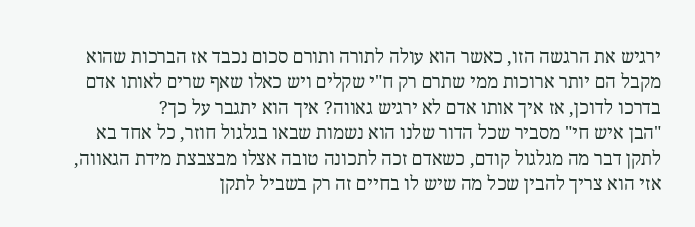ירגיש את הרגשה הזו, כאשר הוא עולה לתורה ותורם סכום נכבד אז הברכות שהוא מקבל הם יותר ארוכות ממי שתרם רק ח"י שקלים ויש כאלו שאף שרים לאותו אדם בדרכו לדוכן, אז איך אותו אדם לא ירגיש גאווה? איך הוא יתגבר על כך?
"הבן איש חי" מסביר שכל הדור שלנו הוא נשמות שבאו בגלגול חוזר, כל אחד בא לתקן דבר מה מגלגול קודם, כשאדם זכה לתכונה טובה אצלו מבצבצת מידת הגאווה, אזי הוא צריך להבין שכל מה שיש לו בחיים זה רק בשביל לתקן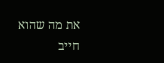את מה שהוא חייב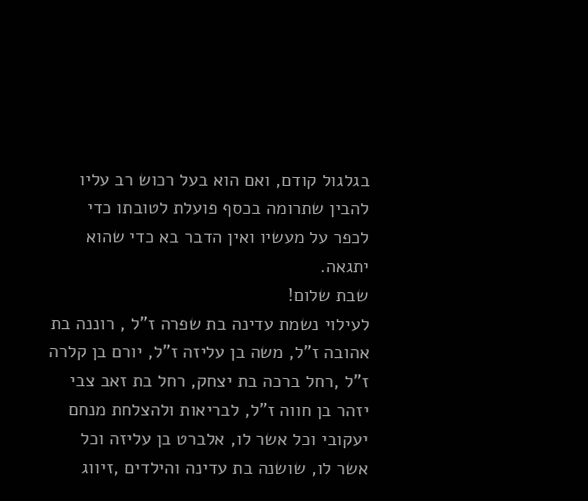בגלגול קודם, ואם הוא בעל רכוש רב עליו להבין שתרומה בכסף פועלת לטובתו כדי לכפר על מעשיו ואין הדבר בא כדי שהוא יתגאה.
שבת שלום!
לעילוי נשמת עדינה בת שפרה ז"ל , רוננה בת אהובה ז"ל, משה בן עליזה ז"ל, יורם בן קלרה ז"ל ,רחל ברכה בת יצחק, רחל בת זאב צבי יזהר בן חווה ז"ל, לבריאות ולהצלחת מנחם יעקובי וכל אשר לו, אלברט בן עליזה וכל אשר לו, שושנה בת עדינה והילדים ,זיווג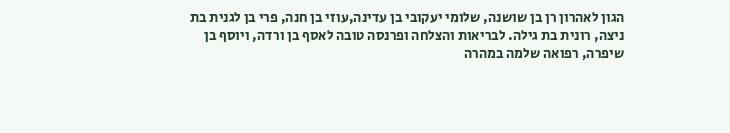הגון לאהרון רן בן שושנה, שלומי יעקובי בן עדינה,עוזי בן חנה, פרי בן לגנית בת ניצה, רונית בת גילה. לבריאות והצלחה ופרנסה טובה לאסף בן ורדה, ויוסף בן שיפרה, רפואה שלמה במהרה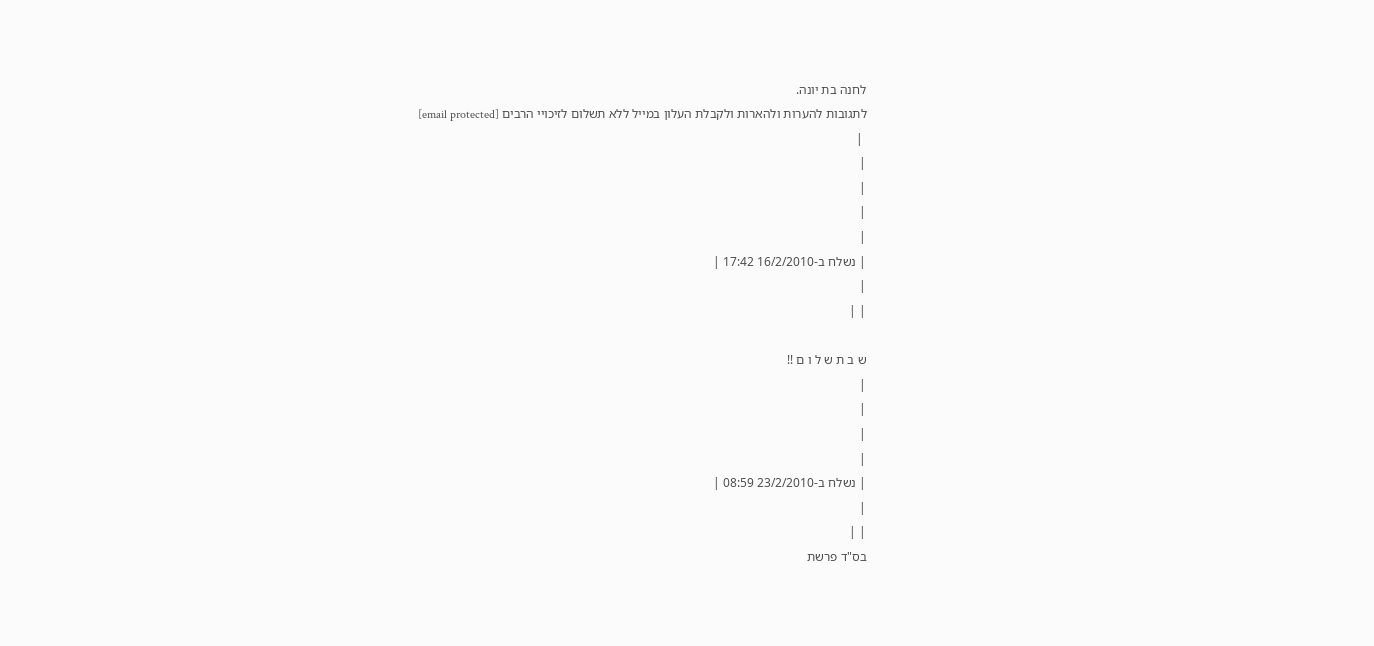לחנה בת יונה.
לתגובות להערות ולהארות ולקבלת העלון במייל ללא תשלום לזיכויי הרבים [email protected]
 |
|
|
|
|
| נשלח ב-16/2/2010 17:42 |
|
| |

ש ב ת ש ל ו ם !!
|
|
|
|
| נשלח ב-23/2/2010 08:59 |
|
| |
בס"ד פרשת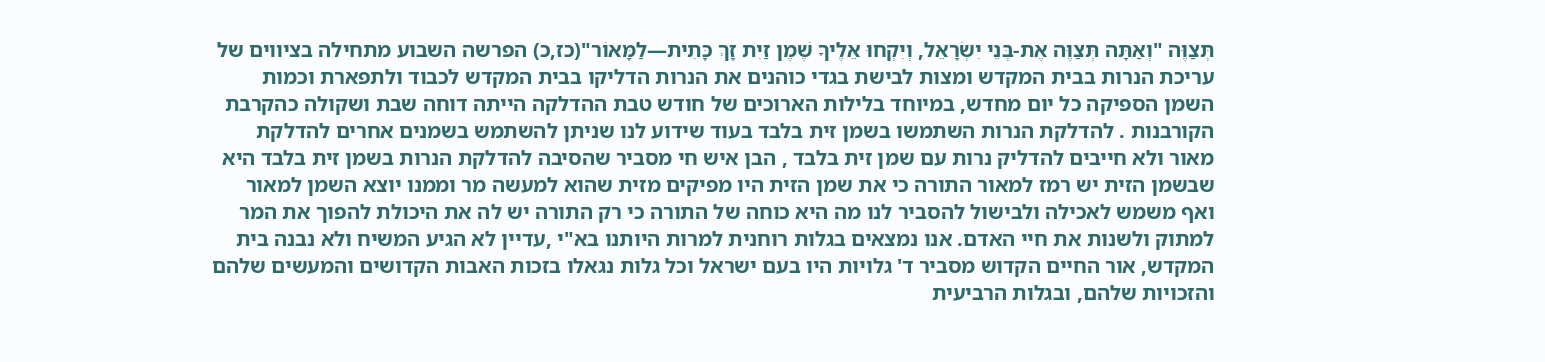תְּצַוֶּה "וְאַתָּה תְּצַוֶּה אֶת-בְּנֵי יִשְׂרָאֵל, וְיִקְחוּ אֵלֶיךָ שֶׁמֶן זַיִת זָךְ כָּתִית—לַמָּאוֹר"(כז,כ) הפרשה השבוע מתחילה בציווים של עריכת הנרות בבית המקדש ומצות לבישת בגדי כוהנים את הנרות הדליקו בבית המקדש לכבוד ולתפארת וכמות השמן הספיקה כל יום מחדש, במיוחד בלילות הארוכים של חודש טבת ההדלקה הייתה דוחה שבת ושקולה כהקרבת הקורבנות . להדלקת הנרות השתמשו בשמן זית בלבד בעוד שידוע לנו שניתן להשתמש בשמנים אחרים להדלקת מאור ולא חייבים להדליק נרות עם שמן זית בלבד , הבן איש חי מסביר שהסיבה להדלקת הנרות בשמן זית בלבד היא שבשמן הזית יש רמז למאור התורה כי את שמן הזית היו מפיקים מזית שהוא למעשה מר וממנו יוצא השמן למאור ואף משמש לאכילה ולבישול להסביר לנו מה היא כוחה של התורה כי רק התורה יש לה את היכולת להפוך את המר למתוק ולשנות את חיי האדם. אנו נמצאים בגלות רוחנית למרות היותנו בא"י ,עדיין לא הגיע המשיח ולא נבנה בית המקדש, אור החיים הקדוש מסביר ד' גלויות היו בעם ישראל וכל גלות נגאלו בזכות האבות הקדושים והמעשים שלהם והזכויות שלהם, ובגלות הרביעית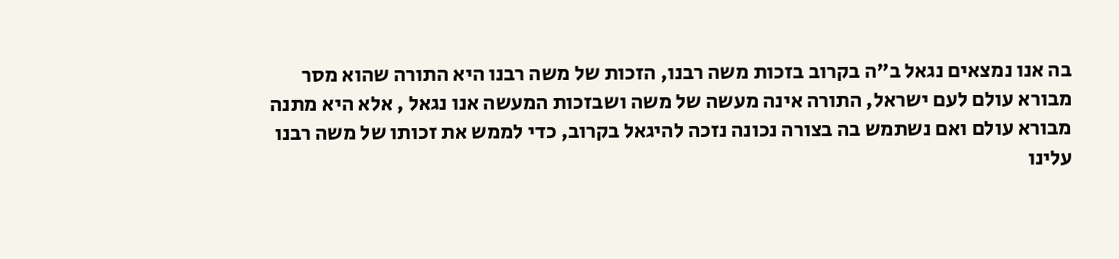בה אנו נמצאים נגאל ב"ה בקרוב בזכות משה רבנו, הזכות של משה רבנו היא התורה שהוא מסר מבורא עולם לעם ישראל, התורה אינה מעשה של משה ושבזכות המעשה אנו נגאל , אלא היא מתנה מבורא עולם ואם נשתמש בה בצורה נכונה נזכה להיגאל בקרוב, כדי לממש את זכותו של משה רבנו עלינו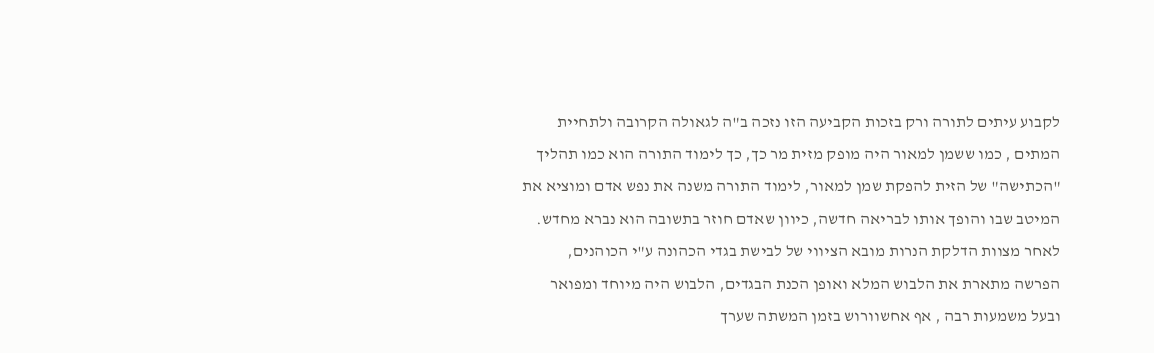לקבוע עיתים לתורה ורק בזכות הקביעה הזו נזכה ב"ה לגאולה הקרובה ולתחיית המתים , כמו ששמן למאור היה מופק מזית מר כך, כך לימוד התורה הוא כמו תהליך "הכתישה" של הזית להפקת שמן למאור, לימוד התורה משנה את נפש אדם ומוציא את המיטב שבו והופך אותו לבריאה חדשה, כיוון שאדם חוזר בתשובה הוא נברא מחדש. לאחר מצוות הדלקת הנרות מובא הציווי של לבישת בגדי הכהונה ע"י הכוהנים, הפרשה מתארת את הלבוש המלא ואופן הכנת הבגדים, הלבוש היה מיוחד ומפואר ובעל משמעות רבה , אף אחשוורוש בזמן המשתה שערך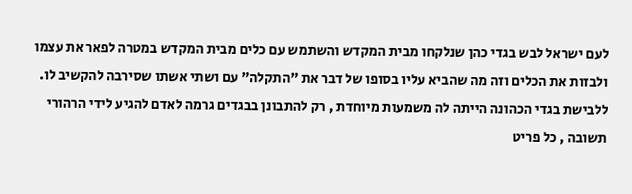לעם ישראל לבש בגדי כהן שנלקחו מבית המקדש והשתמש עם כלים מבית המקדש במטרה לפאר את עצמו ולבזות את הכלים וזה מה שהביא עליו בסופו של דבר את "התקלה" עם ושתי אשתו שסירבה להקשיב לו. ללבישת בגדי הכהונה הייתה לה משמעות מיוחדת , רק להתבונן בבגדים גרמה לאדם להגיע לידי הרהורי תשובה , כל פריט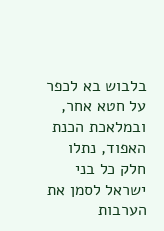בלבוש בא לכפר על חטא אחר, ובמלאכת הכנת האפוד, נתלו חלק כל בני ישראל לסמן את הערבות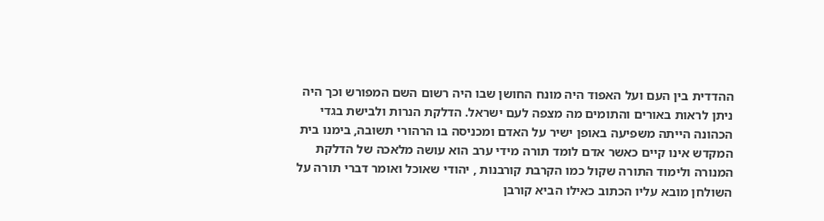ההדדית בין העם ועל האפוד היה מונח החושן שבו היה רשום השם המפורש וכך היה ניתן לראות באורים והתומים מה מצפה לעם ישראל. הדלקת הנרות ולבישת בגדי הכהונה הייתה משפיעה באופן ישיר על האדם ומכניסה בו הרהורי תשובה, בימנו בית המקדש אינו קיים כאשר אדם לומד תורה מידי ערב הוא עושה מלאכה של הדלקת המנורה ולימוד התורה שקול כמו הקרבת קורבנות , יהודי שאוכל ואומר דברי תורה על השולחן מובא עליו הכתוב כאילו הביא קורבן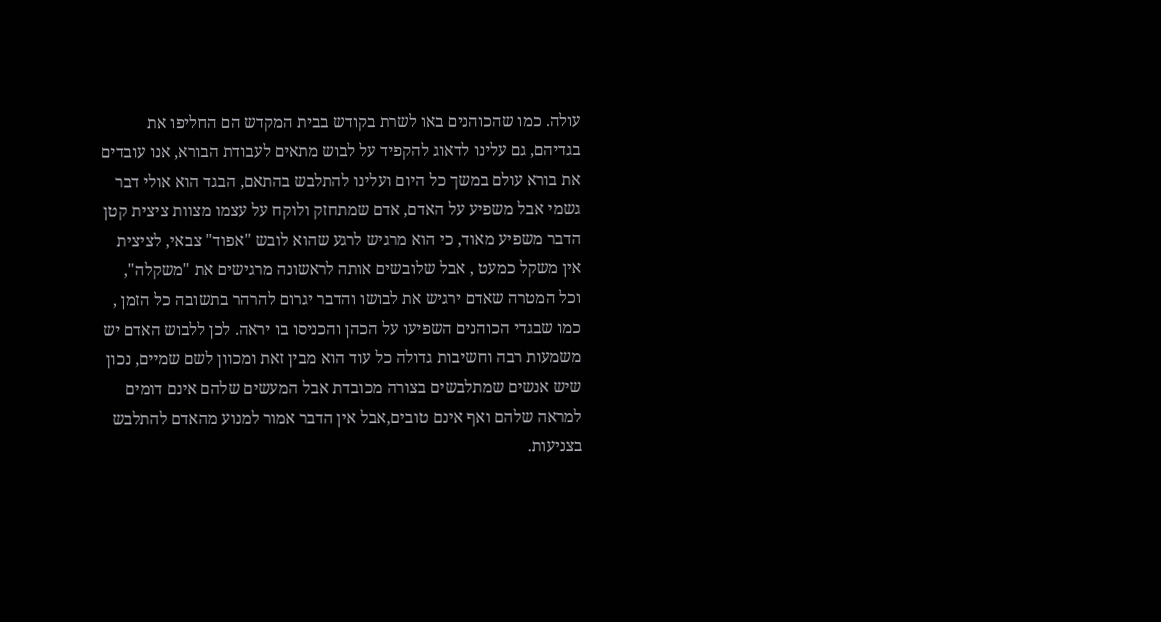עולה. כמו שהכוהנים באו לשרת בקודש בבית המקדש הם החליפו את בגדיהם, גם עלינו לדאוג להקפיד על לבוש מתאים לעבודת הבורא, אנו עובדים את בורא עולם במשך כל היום ועלינו להתלבש בהתאם, הבגד הוא אולי דבר גשמי אבל משפיע על האדם, אדם שמתחזק ולוקח על עצמו מצוות ציצית קטן הדבר משפיע מאוד, כי הוא מרגיש לרגע שהוא לובש "אפוד" צבאי, לציצית אין משקל כמעט , אבל שלובשים אותה לראשונה מרגישים את "משקלה", וכל המטרה שאדם ירגיש את לבושו והדבר יגרום להרהר בתשובה כל הזמן , כמו שבגדי הכוהנים השפיעו על הכהן והכניסו בו יראה. לכן ללבוש האדם יש משמעות רבה וחשיבות גדולה כל עוד הוא מבין זאת ומכוון לשם שמיים, נכון שיש אנשים שמתלבשים בצורה מכובדת אבל המעשים שלהם אינם דומים למראה שלהם ואף אינם טובים,אבל אין הדבר אמור למנוע מהאדם להתלבש בצניעות.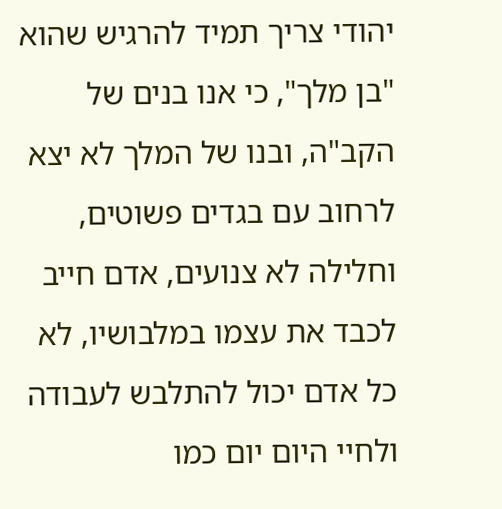יהודי צריך תמיד להרגיש שהוא "בן מלך", כי אנו בנים של הקב"ה, ובנו של המלך לא יצא לרחוב עם בגדים פשוטים, וחלילה לא צנועים, אדם חייב לכבד את עצמו במלבושיו, לא כל אדם יכול להתלבש לעבודה ולחיי היום יום כמו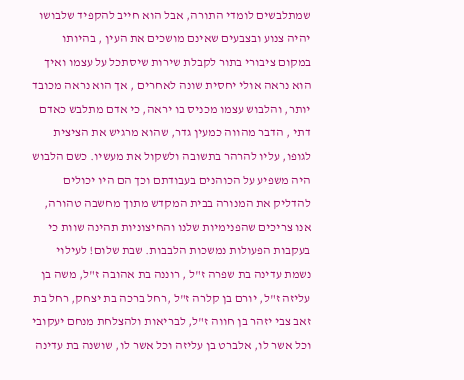שמתלבשים לומדי התורה, אבל הוא חייב להקפיד שלבושו יהיה צנוע ובצבעים שאינם מושכים את העין , בהיותו במקום ציבורי בתור לקבלת שירות שיסתכל על עצמו ואיך הוא נראה אולי יחסית שונה לאחרים , אך הוא נראה מכובד יותר, והלבוש עצמו מכניס בו יראה, כי אדם מתלבש כאדם דתי , הדבר מהווה כמעין גדר, שהוא מרגיש את הציצית לגופו, עליו להרהר בתשובה ולשקול את מעשיו. כשם הלבוש היה משפיע על הכוהנים בעבודתם וכך הם היו יכולים להדליק את המנורה בבית המקדש מתוך מחשבה טהורה, אנו צריכים שהפנימיות שלנו והחיצוניות תהינה שוות כי בעקבות הפעולות נמשכות הלבבות. שבת שלום! לעילוי נשמת עדינה בת שפרה ז"ל , רוננה בת אהובה ז"ל, משה בן עליזה ז"ל, יורם בן קלרה ז"ל ,רחל ברכה בת יצחק, רחל בת זאב צבי יזהר בן חווה ז"ל, לבריאות ולהצלחת מנחם יעקובי וכל אשר לו, אלברט בן עליזה וכל אשר לו, שושנה בת עדינה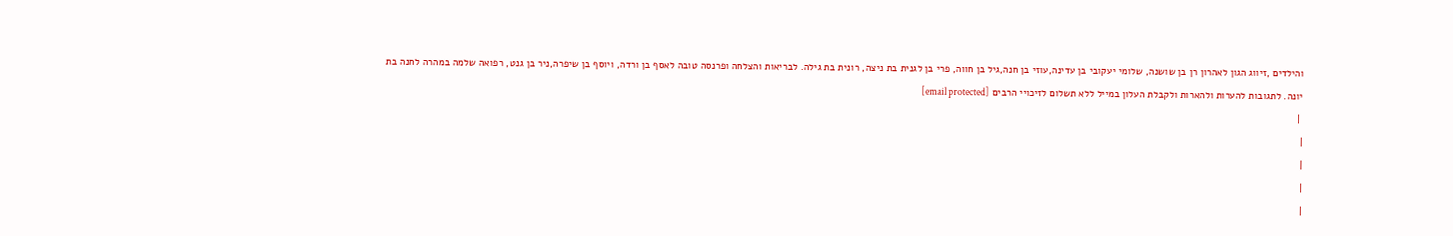והילדים ,זיווג הגון לאהרון רן בן שושנה, שלומי יעקובי בן עדינה,עוזי בן חנה,גיל בן חווה, פרי בן לגנית בת ניצה, רונית בת גילה. לבריאות והצלחה ופרנסה טובה לאסף בן ורדה, ויוסף בן שיפרה,ניר בן גנט, רפואה שלמה במהרה לחנה בת יונה. לתגובות להערות ולהארות ולקבלת העלון במייל ללא תשלום לזיכויי הרבים [email protected]
 |
|
|
|
|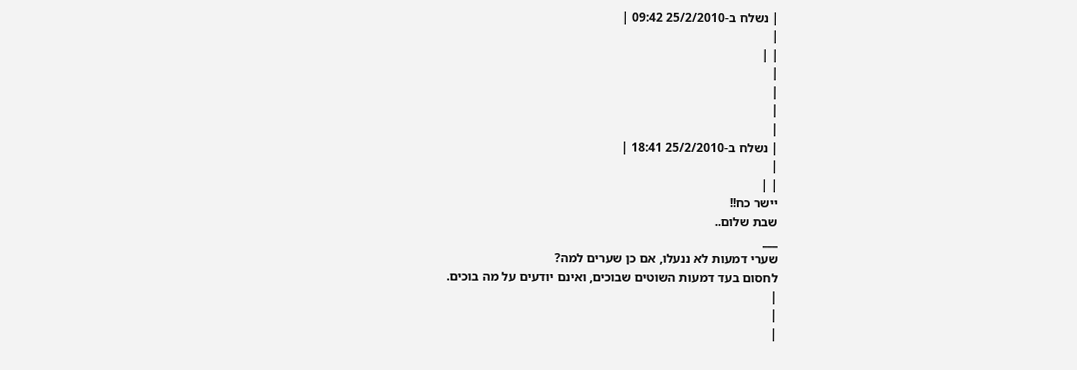| נשלח ב-25/2/2010 09:42 |
|
| |
|
|
|
|
| נשלח ב-25/2/2010 18:41 |
|
| |
יישר כח!!
שבת שלום..
___
שערי דמעות לא ננעלו, אם כן שערים למה?
לחסום בעד דמעות השוטים שבוכים, ואינם יודעים על מה בוכים.
|
|
|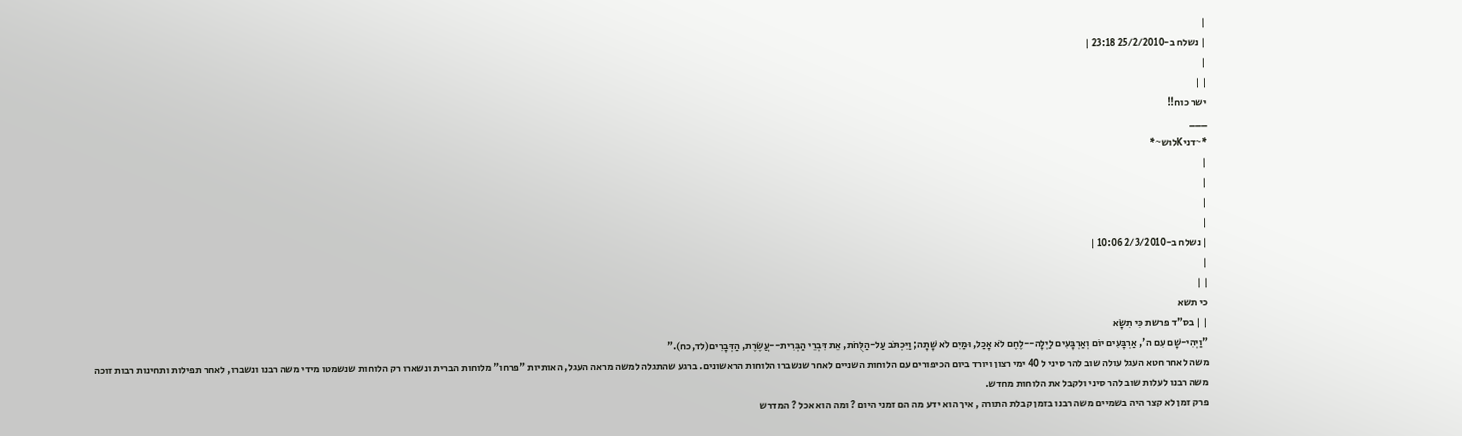|
| נשלח ב-25/2/2010 23:18 |
|
| |
ישר כוח!!
___
*~דניKלוש~*
|
|
|
|
| נשלח ב-2/3/2010 10:06 |
|
| |
כי תשא
| | בס"ד פרשת כִּי תִשָּׂא
"וַיְהִי-שָׁם עִם ה', אַרְבָּעִים יוֹם וְאַרְבָּעִים לַיְלָה--לֶחֶם לֹא אָכַל, וּמַיִם לֹא שָׁתָה; וַיִּכְתֹּב עַל-הַלֻּחֹת, אֵת דִּבְרֵי הַבְּרִית--עֲשֶׂרֶת, הַדְּבָרִים(לד,כח)."
משה לאחר חטא העגל עולה שוב להר סיני ל 40 ימי רצון ויורד ביום הכיפורים עם הלוחות השניים לאחר שנשברו הלוחות הראשונים. ברגע שהתגלה למשה מראה העגל, האותיות "פרחו" מלוחות הברית ונשארו רק הלוחות שנשמטו מידי משה רבנו ונשברו, לאחר תפילות ותחינות רבות זוכה משה רבנו לעלות שוב להר סיני ולקבל את הלוחות מחדש.
פרק זמן לא קצר היה בשמיים משה רבנו בזמן קבלת התורה , איך הוא ידע מה הם זמני היום ? ומה הוא אכל ? המדרש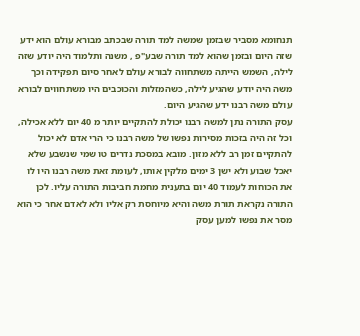תנחומא מסביר שבזמן שמשה למד תורה שבכתב מבורא עולם הוא ידע שזה היום ובזמן שהוא למד תורה שבע"פ , משנה ותלמוד היה יודע שזה לילה, השמש הייתה משתחווה לבורא עולם לאחר סיום תפקידה וכך משה היה יודע שהגיע לילה, כשהמזלות והכוכבים היו משתחווים לבורא עולם משה רבנו ידע שהגיע היום.
עסק התורה נתן למשה רבנו יכולת להתקיים יותר מ 40 יום ללא אכילה, וכל זה היה בזכות מסירות נפשו של משה רבנו כי הרי אדם לא יכול להתקיים זמן רב ללא מזון. מובא במסכת נדרים טו שמי שנשבע שלא יאכל שבוע ולא ישן 3 ימים מלקין אותו, לעומת זאת משה רבנו היו לו את הכוחות לעמוד 40 יום בתענית מחמת חביבות התורה עליו. לכן התורה נקראת תורת משה והיא מיוחסת רק אליו ולא לאדם אחר כי הוא מסר את נפשו למען עסק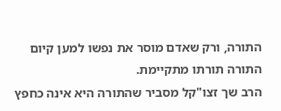התורה, ורק שאדם מוסר את נפשו למען קיום התורה תורתו מתקיימת.
הרב שך זצו"קל מסביר שהתורה היא אינה כחפץ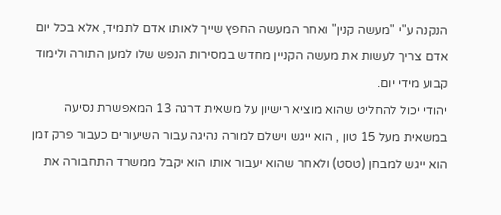הנקנה ע"י "מעשה קנין" ואחר המעשה החפץ שייך לאותו אדם לתמיד, אלא בכל יום אדם צריך לעשות את מעשה הקניין מחדש במסירות הנפש שלו למען התורה ולימוד קבוע מידי יום.
יהודי יכול להחליט שהוא מוציא רישיון על משאית דרגה 13 המאפשרת נסיעה במשאית מעל 15 טון , הוא ייגש וישלם למורה נהיגה עבור השיעורים כעבור פרק זמן הוא ייגש למבחן (טסט) ולאחר שהוא יעבור אותו הוא יקבל ממשרד התחבורה את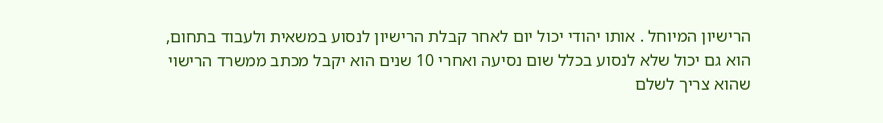הרישיון המיוחל . אותו יהודי יכול יום לאחר קבלת הרישיון לנסוע במשאית ולעבוד בתחום, הוא גם יכול שלא לנסוע בכלל שום נסיעה ואחרי 10 שנים הוא יקבל מכתב ממשרד הרישוי שהוא צריך לשלם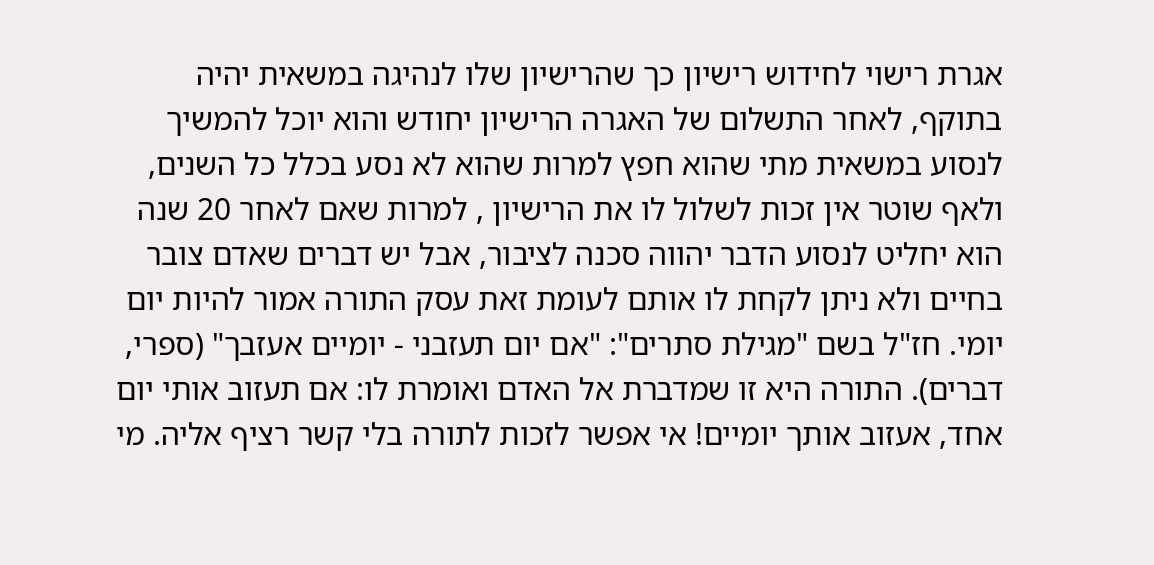אגרת רישוי לחידוש רישיון כך שהרישיון שלו לנהיגה במשאית יהיה בתוקף, לאחר התשלום של האגרה הרישיון יחודש והוא יוכל להמשיך לנסוע במשאית מתי שהוא חפץ למרות שהוא לא נסע בכלל כל השנים, ולאף שוטר אין זכות לשלול לו את הרישיון , למרות שאם לאחר 20 שנה הוא יחליט לנסוע הדבר יהווה סכנה לציבור, אבל יש דברים שאדם צובר בחיים ולא ניתן לקחת לו אותם לעומת זאת עסק התורה אמור להיות יום יומי. חז"ל בשם "מגילת סתרים": "אם יום תעזבני - יומיים אעזבך" (ספרי, דברים). התורה היא זו שמדברת אל האדם ואומרת לו: אם תעזוב אותי יום אחד, אעזוב אותך יומיים! אי אפשר לזכות לתורה בלי קשר רציף אליה. מי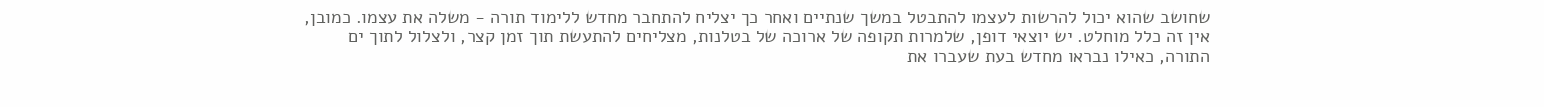שחושב שהוא יכול להרשות לעצמו להתבטל במשך שנתיים ואחר כך יצליח להתחבר מחדש ללימוד תורה - משלה את עצמו. כמובן, אין זה כלל מוחלט. יש יוצאי דופן, שלמרות תקופה של ארוכה של בטלנות, מצליחים להתעשת תוך זמן קצר, ולצלול לתוך ים התורה, כאילו נבראו מחדש בעת שעברו את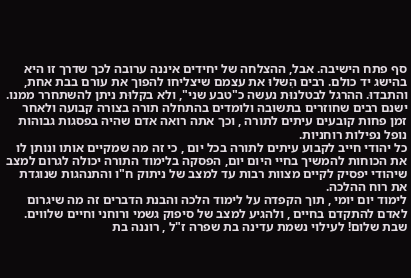סף פתח הישיבה. אבל, ההצלחה של יחידים איננה ערובה לכך שדרך זו היא בהישג יד כולם. רבים הִשלוּ את עצמם שיצליחו להפוך את עורם בבת אחת, והתבדוּ. ההרגל לבטלנוּת נעשה כ"טבע שני", ולא בקלוּת ניתן להשתחרר ממנו.
ישנם רבים שחוזרים בתשובה ולומדים בהתחלה תורה בצורה קבועה ולאחר זמן פחות קובעים עיתים לתורה , וכך אתה רואה אדם שהיה בפסגות גבוהות נופל נפילות רוחניות.
כל יהודי חייב לקבוע עיתים לתורה בכל יום , כי זה מה שמקיים אותו ונותן לו את הכוחות להמשיך בחיי היום יום, הפסקה בלימוד התורה יכולה לגרום למצב שיהודי יפסיק לקיים מצוות רבות עד למצב של ניתוק ח"ו והתנהגות שנוגדת את רוח ההלכה.
לימוד יום יומי , תוך הקפדה על לימוד הלכה והבנת הדברים זה מה שיגרום לאדם להתקדם בחיים , ולהגיע למצב של סיפוק גשמי ורוחני וחיים שלווים. שבת שלום! לעילוי נשמת עדינה בת שפרה ז"ל , רוננה בת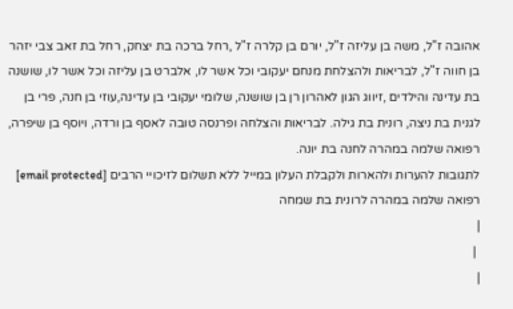אהובה ז"ל, משה בן עליזה ז"ל, יורם בן קלרה ז"ל ,רחל ברכה בת יצחק, רחל בת זאב צבי יזהר בן חווה ז"ל, לבריאות ולהצלחת מנחם יעקובי וכל אשר לו, אלברט בן עליזה וכל אשר לו, שושנה בת עדינה והילדים ,זיווג הגון לאהרון רן בן שושנה, שלומי יעקובי בן עדינה,עוזי בן חנה, פרי בן לגנית בת ניצה, רונית בת גילה. לבריאות והצלחה ופרנסה טובה לאסף בן ורדה, ויוסף בן שיפרה, רפואה שלמה במהרה לחנה בת יונה.
לתגובות להערות ולהארות ולקבלת העלון במייל ללא תשלום לזיכויי הרבים [email protected]
רפואה שלמה במהרה לרונית בת שמחה
|
 |
|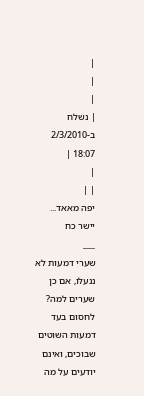|
|
|
| נשלח ב-2/3/2010 18:07 |
|
| |
יפה מאאד... יישר כח
___
שערי דמעות לא ננעלו, אם כן שערים למה?
לחסום בעד דמעות השוטים שבוכים, ואינם יודעים על מה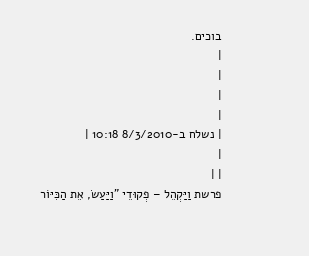בוכים.
|
|
|
|
| נשלח ב-8/3/2010 10:18 |
|
| |
פרשת וַיַּקְהֵל – פְקוּדֵי "וַיַּעַשׂ, אֵת הַכִּיּוֹר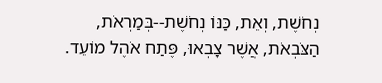נְחֹשֶׁת, וְאֵת, כַּנּוֹ נְחֹשֶׁת--בְּמַרְאֹת, הַצֹּבְאֹת, אֲשֶׁר צָבְאוּ, פֶּתַח אֹהֶל מוֹעֵד.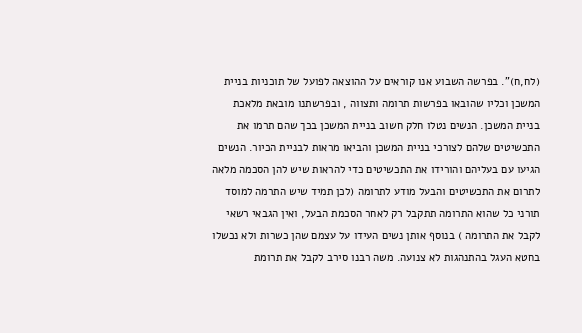(לח,ח)". בפרשה השבוע אנו קוראים על ההוצאה לפועל של תוכניות בניית המשכן וכליו שהובאו בפרשות תרומה ותצווה , ובפרשתנו מובאת מלאכת בניית המשכן. הנשים נטלו חלק חשוב בניית המשכן בכך שהם תרמו את התכשיטים שלהם לצורכי בניית המשכן והביאו מראות לבניית הכיור. הנשים הגיעו עם בעליהם והורידו את התכשיטים כדי להראות שיש להן הסכמה מלאה לתרום את התכשיטים והבעל מודע לתרומה (לכן תמיד שיש התרמה למוסד תורני כל שהוא התרומה תתקבל רק לאחר הסכמת הבעל, ואין הגבאי רשאי לקבל את התרומה ) בנוסף אותן נשים העידו על עצמם שהן כשרות ולא נכשלו בחטא העגל בהתנהגות לא צנועה. משה רבנו סירב לקבל את תרומת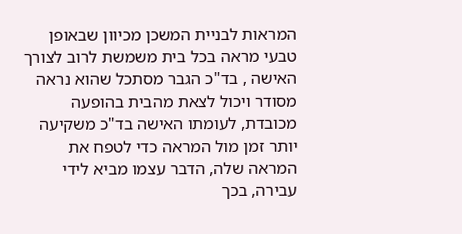המראות לבניית המשכן מכיוון שבאופן טבעי מראה בכל בית משמשת לרוב לצורך האישה , בד"כ הגבר מסתכל שהוא נראה מסודר ויכול לצאת מהבית בהופעה מכובדת, לעומתו האישה בד"כ משקיעה יותר זמן מול המראה כדי לטפח את המראה שלה, הדבר עצמו מביא לידי עבירה, בכך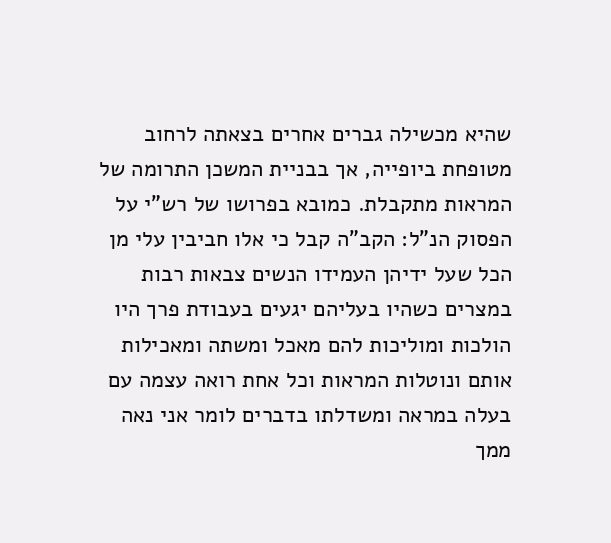שהיא מכשילה גברים אחרים בצאתה לרחוב מטופחת ביופייה, אך בבניית המשכן התרומה של המראות מתקבלת. כמובא בפרושו של רש"י על הפסוק הנ"ל: הקב"ה קבל כי אלו חביבין עלי מן הכל שעל ידיהן העמידו הנשים צבאות רבות במצרים כשהיו בעליהם יגעים בעבודת פרך היו הולכות ומוליכות להם מאכל ומשתה ומאכילות אותם ונוטלות המראות וכל אחת רואה עצמה עם בעלה במראה ומשדלתו בדברים לומר אני נאה ממך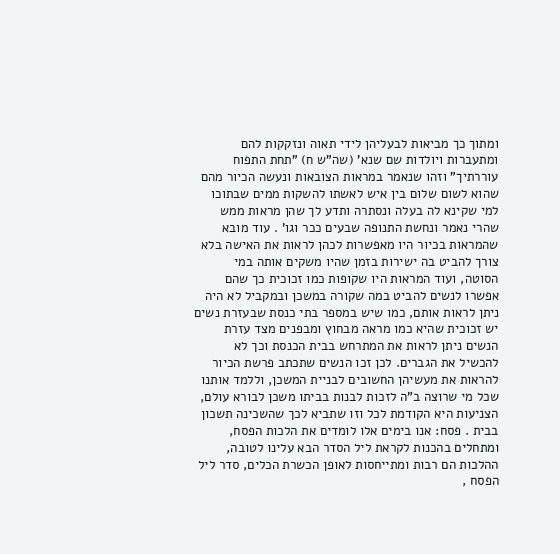ומתוך כך מביאות לבעליהן לידי תאוה ונזקקות להם ומתעברות ויולדות שם שנא' (שה"ש ח) "תחת התפוח עוררתיך" וזהו שנאמר במראות הצובאות ונעשה הכיור מהם שהוא לשום שלום בין איש לאשתו להשקות ממים שבתוכו למי שקינא לה בעלה ונסתרה ותדע לך שהן מראות ממש שהרי נאמר ונחשת התנופה שבעים ככר וגו' . עוד מובא שהמראות בכיור היו מאפשרות לכהן לראות את האישה בלא צורך להביט בה ישירות בזמן שהיו משקים אותה במי הסוטה, ועוד המראות היו שקופות כמו זכוכית כך שהם אפשרו לנשים להביט במה שקורה במשכן ובמקביל לא היה ניתן לראות אותם, כמו שיש במספר בתי כנסת שבעזרת נשים יש זכוכית שהיא כמו מראה מבחוץ ומבפנים מצד עזרת הנשים ניתן לראות את המתרחש בבית הכנסת וכך לא להכשיל את הגברים. לכן זכו הנשים שתכתב פרשת הכיור להראות את מעשיהן החשובים לבניית המשכן, וללמד אותנו שכל מי שרוצה ב"ה לזכות לבנות בביתו משכן לבורא עולם, הצניעות היא הקודמת לכל וזו שתביא לכך שהשכינה תשכון בבית . פסח: אנו בימים אלו לומדים את הלכות הפסח, ומתחלים בהכנות לקראת ליל הסדר הבא עלינו לטובה, ההלכות הם רבות ומתייחסות לאופן הכשרת הכלים, סדר ליל הפסח ,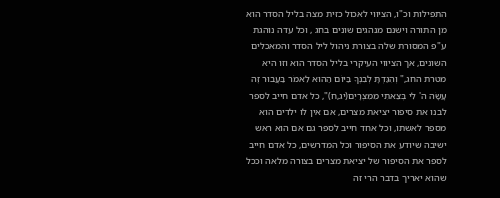התפילות וכ"ו, הציווי לאכול כזית מצה בליל הסדר הוא מן התורה וישנם מנהגים שונים בחג , וכל עדה נוהגת ע"פ המסורת שלה בצורת ניהול ליל הסדר והמאכלים השונים, אך הציווי העיקרי בליל הסדר הוא וזו היא מטרת החג," וְהִגַּדְתָּ לְבִנְךָ בַּיּוֹם הַהוּא לֵאמֹר בַּעֲבוּר זֶה עָשָׂה ה' לִי בְּצֵאתִי מִמִּצְרָיִם(יג,ח)", כל אדם חייב לספר לבנו את סיפור יציאת מצרים, אם אין לו ילדים הוא מספר לאשתו, וכל אחד חייב לספר גם אם הוא ראש ישיבה שיודע את הסיפור וכל המדרשים, כל אדם חייב לספר את הסיפור של יציאת מצרים בצורה מלאה וככל שהוא יאריך בדבר הרי זה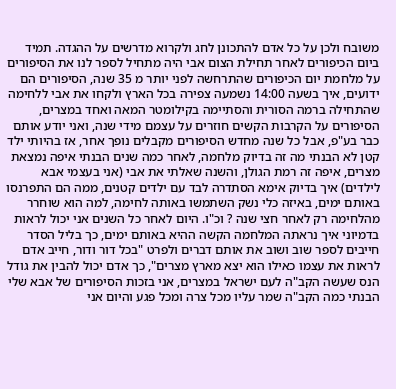משובח ולכן על כל אדם להתכונן לחג ולקרוא מדרשים על ההגדה. תמיד ביום הכיפורים לאחר תחילת הצום אבי היה מתחיל לספר לנו את הסיפורים על מלחמת יום הכיפורים שהתרחשה לפני יותר מ 35 שנה, הסיפורים הם ידועים, איך בשעה 14:00 נשמעה צפירה בכל הארץ ולקחו את אבי ללחימה שהתחילה ברמה הסורית והסתיימה בקילומטר המאה ואחד במצרים, הסיפורים על הקרבות הקשים חוזרים על עצמם מידי שנה, ואני יודע אותם כבר בע"פ, אבל כל שנה מחדש הסיפורים מקבלים נופך אחר, אז בהיותי ילד קטן לא הבנתי מה זה בדיוק מלחמה, לאחר כמה שנים הבנתי איפה נמצאת מצרים, איפה זה רמת הגולן, והשנה שאלתי את אבי (אני בעצמי אבא לילדים) איך בדיוק אימא הסתדרה לבד עם ילדים קטנים, ממה הם התפרנסו באותם ימים, באיזה כלי נשק השתמשו באותה לחימה, למה הוא שוחרר מהלחימה רק לאחר חצי שנה ? וכ"ו. היום לאחר כל השנים אני יכול לראות בדמיוני איך נראתה המלחמה הקשה ההיא באותם ימים, כך בליל הסדר חייבים לספר שוב ושוב את אותם דברים ולפרט "בכל דור ודור, חייב אדם לראות את עצמו כאילו הוא יצא מארץ מצרים", כך אדם יכול להבין את גודל הנס שעשה הקב"ה לעם ישראל במצרים, אני בזכות הסיפורים של אבא שלי הבנתי כמה הקב"ה שמר עליו מכל צרה ומכל פגע והיום אני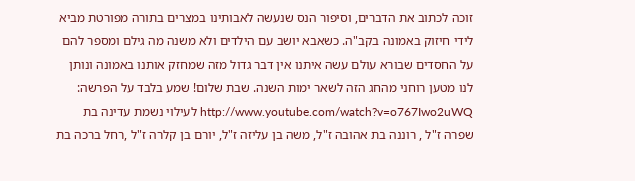זוכה לכתוב את הדברים, וסיפור הנס שנעשה לאבותינו במצרים בתורה מפורטת מביא לידי חיזוק באמונה בקב"ה. כשאבא יושב עם הילדים ולא משנה מה גילם ומספר להם על החסדים שבורא עולם עשה איתנו אין דבר גדול מזה שמחזק אותנו באמונה ונותן לנו מטען רוחני מהחג הזה לשאר ימות השנה. שבת שלום! שמע בלבד על הפרשה: http://www.youtube.com/watch?v=o767Iwo2uWQ לעילוי נשמת עדינה בת שפרה ז"ל , רוננה בת אהובה ז"ל, משה בן עליזה ז"ל, יורם בן קלרה ז"ל ,רחל ברכה בת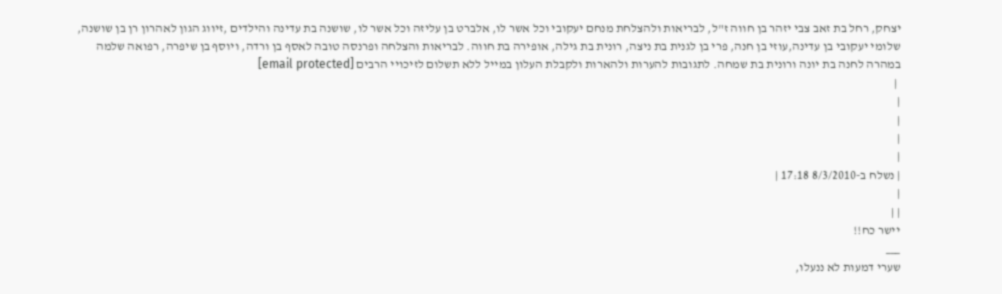יצחק, רחל בת זאב צבי יזהר בן חווה ז"ל, לבריאות ולהצלחת מנחם יעקובי וכל אשר לו, אלברט בן עליזה וכל אשר לו, שושנה בת עדינה והילדים ,זיווג הגון לאהרון רן בן שושנה, שלומי יעקובי בן עדינה,עוזי בן חנה, פרי בן לגנית בת ניצה, רונית בת גילה, אופירה בת חווה. לבריאות והצלחה ופרנסה טובה לאסף בן ורדה, ויוסף בן שיפרה, רפואה שלמה במהרה לחנה בת יונה ורונית בת שמחה. לתגובות להערות ולהארות ולקבלת העלון במייל ללא תשלום לזיכויי הרבים [email protected]
 |
|
|
|
|
| נשלח ב-8/3/2010 17:18 |
|
| |
יישר כח!!
___
שערי דמעות לא ננעלו,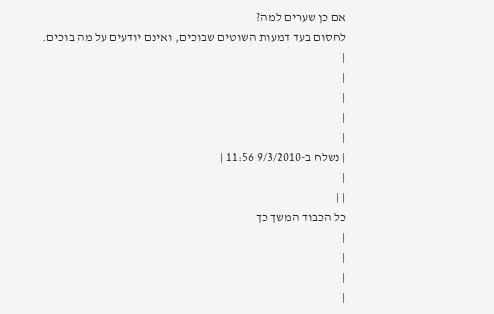אם כן שערים למה?
לחסום בעד דמעות השוטים שבוכים, ואינם יודעים על מה בוכים.
|
|
|
|
|
| נשלח ב-9/3/2010 11:56 |
|
| |
כל הכבוד המשך כך
|
|
|
|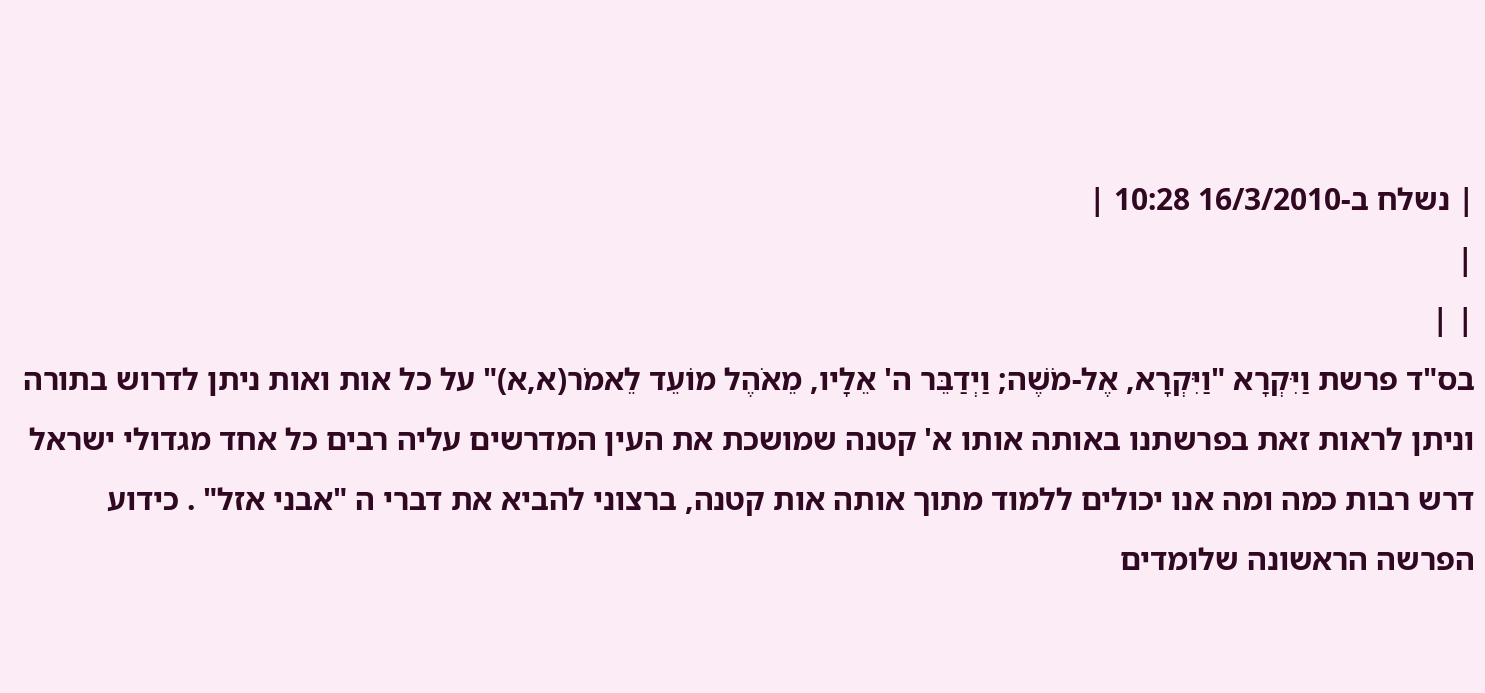| נשלח ב-16/3/2010 10:28 |
|
| |
בס"ד פרשת וַיִּקְרָא "וַיִּקְרָא, אֶל-מֹשֶׁה; וַיְדַבֵּר ה' אֵלָיו, מֵאֹהֶל מוֹעֵד לֵאמֹר(א,א)" על כל אות ואות ניתן לדרוש בתורה וניתן לראות זאת בפרשתנו באותה אותו א' קטנה שמושכת את העין המדרשים עליה רבים כל אחד מגדולי ישראל דרש רבות כמה ומה אנו יכולים ללמוד מתוך אותה אות קטנה, ברצוני להביא את דברי ה "אבני אזל" . כידוע הפרשה הראשונה שלומדים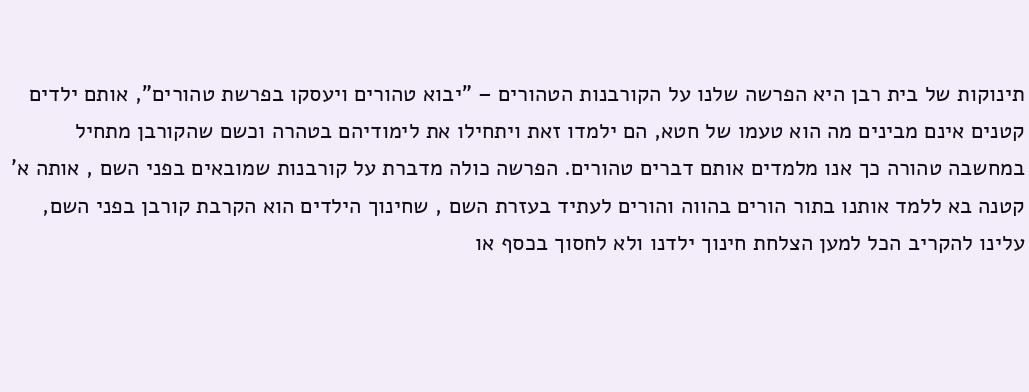תינוקות של בית רבן היא הפרשה שלנו על הקורבנות הטהורים – "יבוא טהורים ויעסקו בפרשת טהורים", אותם ילדים קטנים אינם מבינים מה הוא טעמו של חטא, הם ילמדו זאת ויתחילו את לימודיהם בטהרה וכשם שהקורבן מתחיל במחשבה טהורה כך אנו מלמדים אותם דברים טהורים. הפרשה כולה מדברת על קורבנות שמובאים בפני השם , אותה א' קטנה בא ללמד אותנו בתור הורים בהווה והורים לעתיד בעזרת השם , שחינוך הילדים הוא הקרבת קורבן בפני השם, עלינו להקריב הכל למען הצלחת חינוך ילדנו ולא לחסוך בכסף או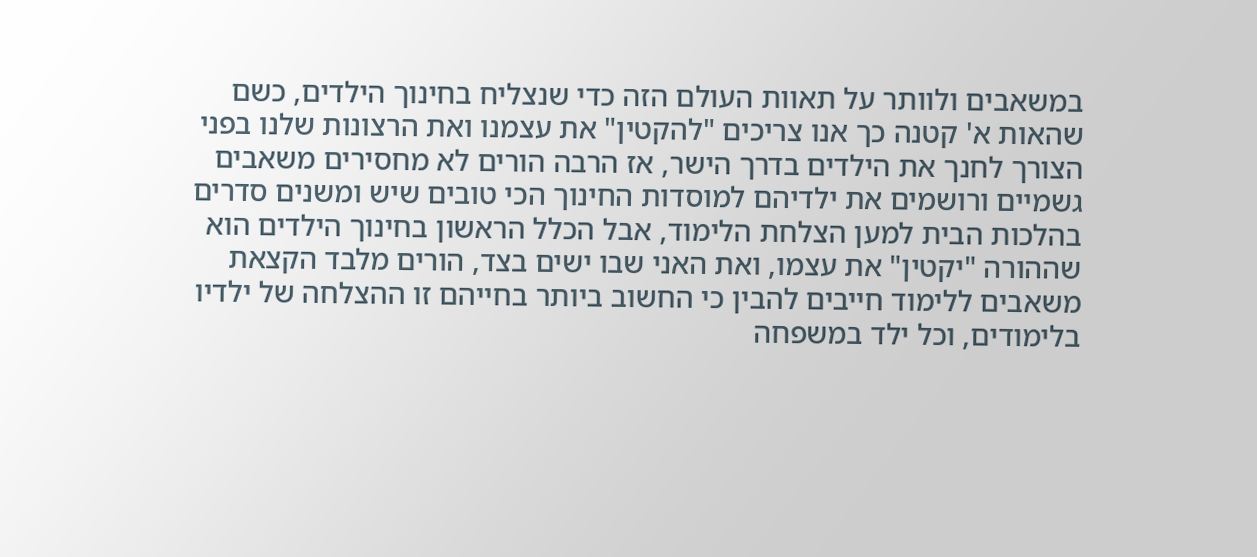במשאבים ולוותר על תאוות העולם הזה כדי שנצליח בחינוך הילדים, כשם שהאות א' קטנה כך אנו צריכים "להקטין" את עצמנו ואת הרצונות שלנו בפני הצורך לחנך את הילדים בדרך הישר, אז הרבה הורים לא מחסירים משאבים גשמיים ורושמים את ילדיהם למוסדות החינוך הכי טובים שיש ומשנים סדרים בהלכות הבית למען הצלחת הלימוד, אבל הכלל הראשון בחינוך הילדים הוא שההורה "יקטין" את עצמו, ואת האני שבו ישים בצד, הורים מלבד הקצאת משאבים ללימוד חייבים להבין כי החשוב ביותר בחייהם זו ההצלחה של ילדיו בלימודים, וכל ילד במשפחה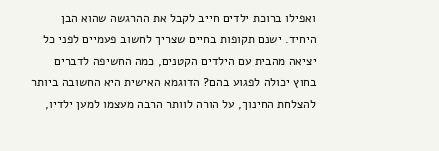ואפילו ברוכת ילדים חייב לקבל את ההרגשה שהוא הבן היחיד. ישנם תקופות בחיים שצריך לחשוב פעמיים לפני כל יציאה מהבית עם הילדים הקטנים, כמה החשיפה לדברים בחוץ יכולה לפגוע בהם? הדוגמא האישית היא החשובה ביותר להצלחת החינוך, על הורה לוותר הרבה מעצמו למען ילדיו,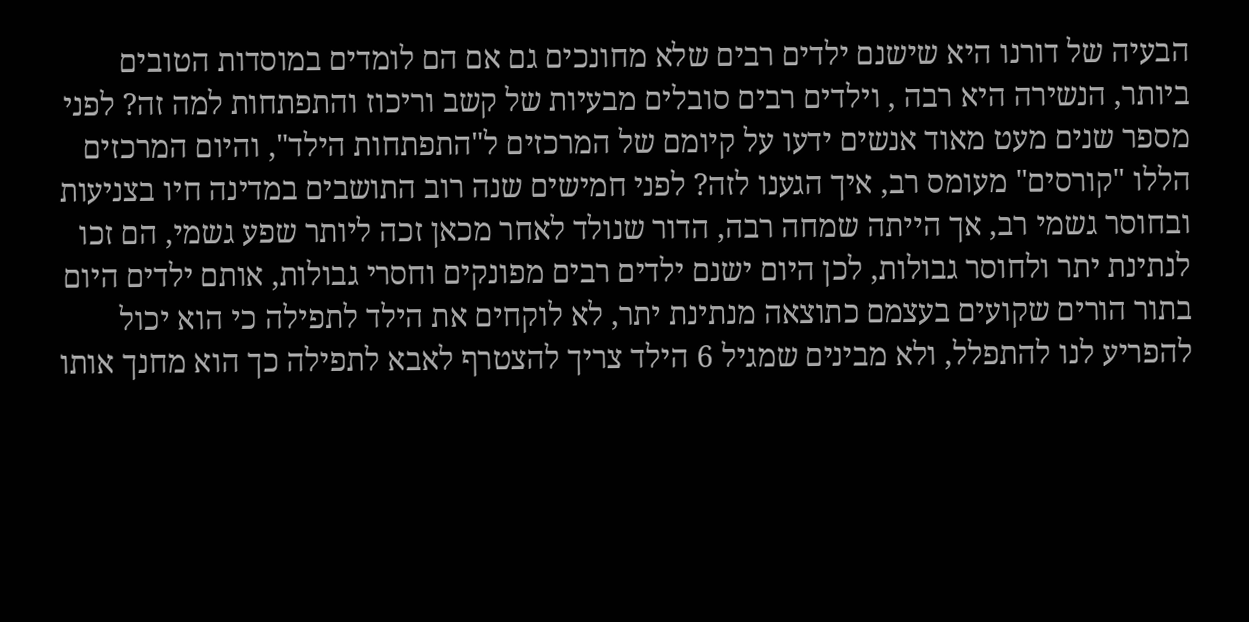הבעיה של דורנו היא שישנם ילדים רבים שלא מחונכים גם אם הם לומדים במוסדות הטובים ביותר, הנשירה היא רבה , וילדים רבים סובלים מבעיות של קשב וריכוז והתפתחות למה זה? לפני מספר שנים מעט מאוד אנשים ידעו על קיומם של המרכזים ל"התפתחות הילד", והיום המרכזים הללו "קורסים" מעומס רב, איך הגענו לזה? לפני חמישים שנה רוב התושבים במדינה חיו בצניעות ובחוסר גשמי רב, אך הייתה שמחה רבה, הדור שנולד לאחר מכאן זכה ליותר שפע גשמי, הם זכו לנתינת יתר ולחוסר גבולות, לכן היום ישנם ילדים רבים מפונקים וחסרי גבולות, אותם ילדים היום בתור הורים שקועים בעצמם כתוצאה מנתינת יתר, לא לוקחים את הילד לתפילה כי הוא יכול להפריע לנו להתפלל, ולא מבינים שמגיל 6 הילד צריך להצטרף לאבא לתפילה כך הוא מחנך אותו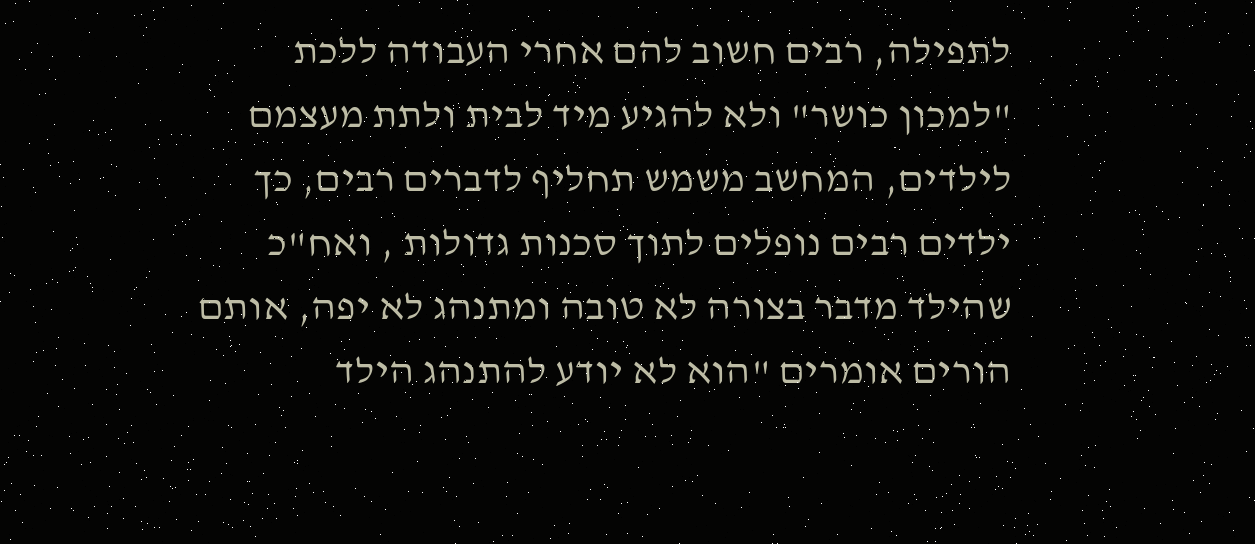לתפילה, רבים חשוב להם אחרי העבודה ללכת "למכון כושר" ולא להגיע מיד לבית ולתת מעצמם לילדים, המחשב משמש תחליף לדברים רבים, כך ילדים רבים נופלים לתוך סכנות גדולות , ואח"כ שהילד מדבר בצורה לא טובה ומתנהג לא יפה, אותם הורים אומרים "הוא לא יודע להתנהג הילד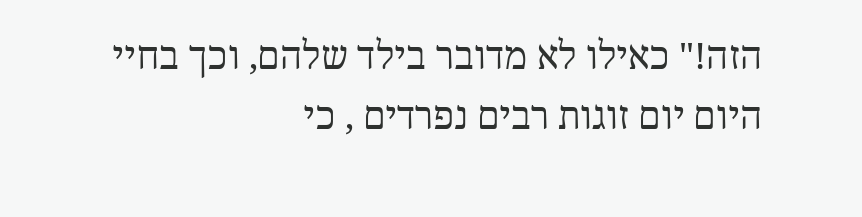הזה!" כאילו לא מדובר בילד שלהם, וכך בחיי היום יום זוגות רבים נפרדים , כי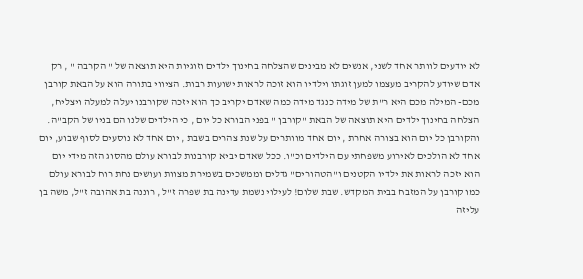לא יודעים לוותר אחד לשני, אנשים לא מבינים שהצלחה בחינוך ילדים וזוגיות היא תוצאה של " הקרבה " , רק אדם שיודע להקריב מעצמו למען זוגתו וילדיו הוא זוכה לראות ישועות רבות. הציווי בתורה הוא על הבאת קורבן מכם- המילה מכם היא ר"ת של מידה כנגד מידה כמה שאדם יקריב כך הוא יזכה שקורבנו יעלה למעלה ויצליח, הצלחה בחינוך ילדים היא תוצאה של הבאת "קורבן " בפני הבורא כל יום , כי הילדים שלנו הם בניו של הקב"ה. והקורבן כל יום הוא בצורה אחרת , יום אחד מוותרים על שנת צהרים בשבת , יום אחד לא נוסעים לסוף שבוע, יום אחד לא הולכים לאירוע משפחתי עם הילדים וכ"ו. ככל שאדם יביא קורבנות לבורא עולם מהסוג הזה מידי יום הוא יזכה לראות את ילדיו הקטנים ו"הטהורים" גדלים וממשכים בשמירת מצוות ועושים נחת רוח לבורא עולם כמו קורבן על המזבח בבית המקדש. שבת שלום! לעילוי נשמת עדינה בת שפרה ז"ל , רוננה בת אהובה ז"ל, משה בן עליזה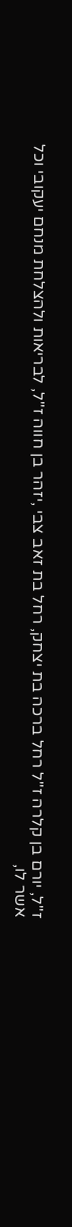ז"ל, יורם בן קלרה ז"ל רחל ברכה בת יצחק, רחל בת זאב צבי ,יזהר בן חווה ז"ל, לבריאות ולהצלחת מנחם יעקובי וכל אשר לו,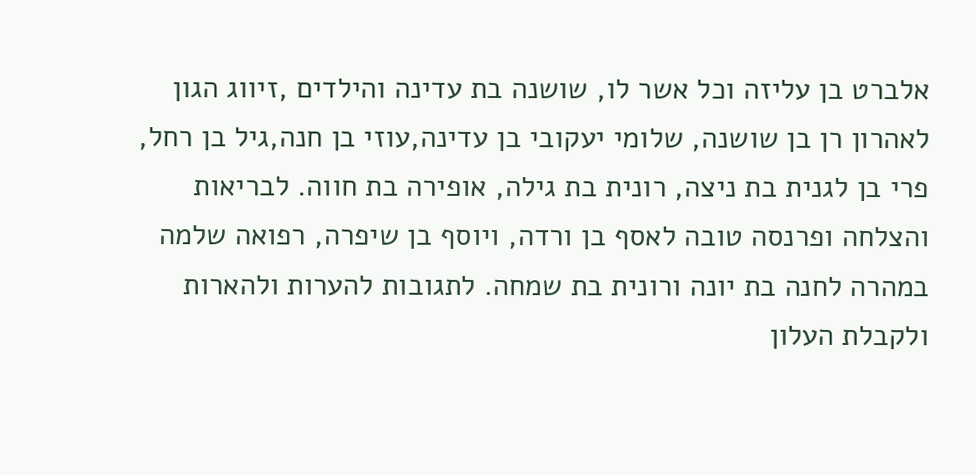אלברט בן עליזה וכל אשר לו, שושנה בת עדינה והילדים ,זיווג הגון לאהרון רן בן שושנה, שלומי יעקובי בן עדינה,עוזי בן חנה,גיל בן רחל, פרי בן לגנית בת ניצה, רונית בת גילה, אופירה בת חווה. לבריאות והצלחה ופרנסה טובה לאסף בן ורדה, ויוסף בן שיפרה, רפואה שלמה במהרה לחנה בת יונה ורונית בת שמחה. לתגובות להערות ולהארות ולקבלת העלון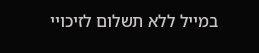במייל ללא תשלום לזיכויי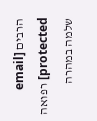הרבים [email protected] רפואה שלמה במהרה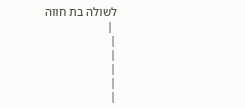לשולה בת חווה
 |
|
|
|
|
|